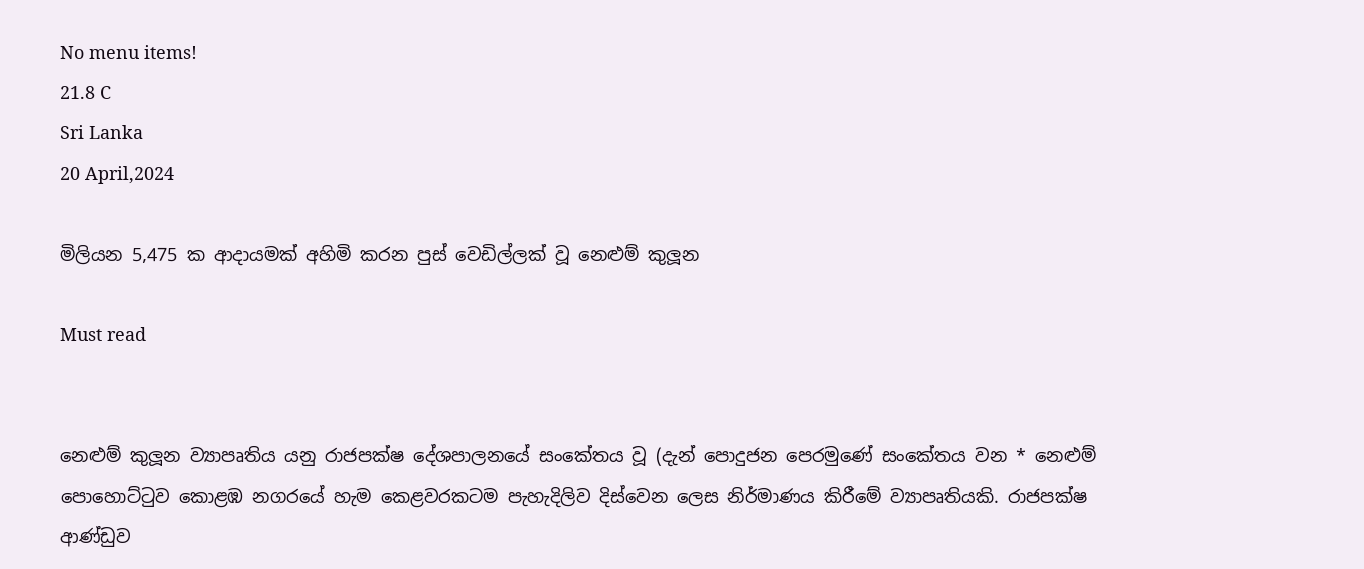No menu items!
21.8 C
Sri Lanka
20 April,2024

මිලියන 5,475 ක ආදායමක් අහිමි කරන පුස් වෙඩිල්ලක් වූ නෙළුම් කුලූන

Must read


නෙළුම් කුලූන ව්‍යාපෘතිය යනු රාජපක්ෂ දේශපාලනයේ සංකේතය වූ (දැන් පොදුජන පෙරමුණේ සංකේතය වන * නෙළුම් පොහොට්ටුව කොළඹ නගරයේ හැම කෙළවරකටම පැහැදිලිව දිස්වෙන ලෙස නිර්මාණය කිරීමේ ව්‍යාපෘතියකි. රාජපක්ෂ ආණ්ඩුව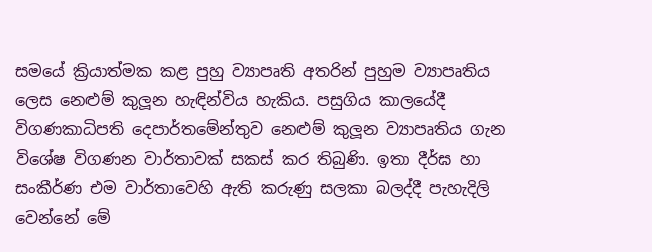සමයේ ක්‍රියාත්මක කළ පුහු ව්‍යාපෘති අතරින් පුහුම ව්‍යාපෘතිය ලෙස නෙළුම් කුලූන හැඳින්විය හැකිය. පසුගිය කාලයේදී විගණකාධිපති දෙපාර්තමේන්තුව නෙළුම් කුලූන ව්‍යාපෘතිය ගැන විශේෂ විගණන වාර්තාවක් සකස් කර තිබුණි. ඉතා දීර්ඝ හා සංකීර්ණ එම වාර්තාවෙහි ඇති කරුණු සලකා බලද්දී පැහැදිලි වෙන්නේ මේ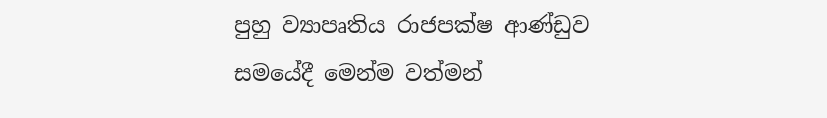පුහු ව්‍යාපෘතිය රාජපක්ෂ ආණ්ඩුව සමයේදී මෙන්ම වත්මන්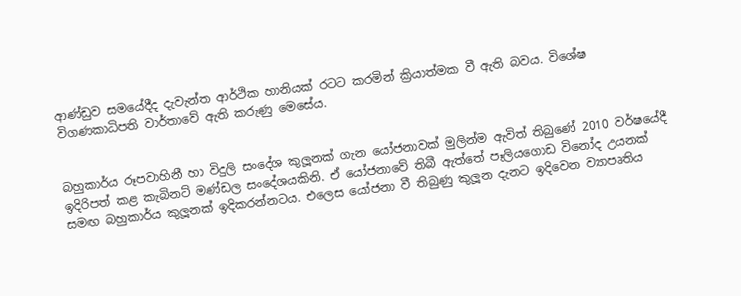ආණ්ඩුව සමයේදීද දැවැන්ත ආර්ථික හානියක් රටට කරමින් ක්‍රියාත්මක වී ඇති බවය. විශේෂ විගණකාධිපති වාර්තාවේ ඇති කරුණු මෙසේය.


බහුකාර්ය රූපවාහිනී හා විදුලි සංදේශ කුලූනක් ගැන යෝජනාවක් මුලින්ම ඇවිත් තිබුණේ 2010 වර්ෂයේදී ඉදිරිපත් කළ කැබිනට් මණ්ඩල සංදේශයකිනි. ඒ යෝජනාවේ තිබී ඇත්තේ පෑලියගොඩ විනෝද උයනක් සමඟ බහුකාර්ය කුලූනක් ඉදිකරන්නටය. එලෙස යෝජනා වී තිබුණු කුලූන දැනට ඉදිවෙන ව්‍යාපෘතිය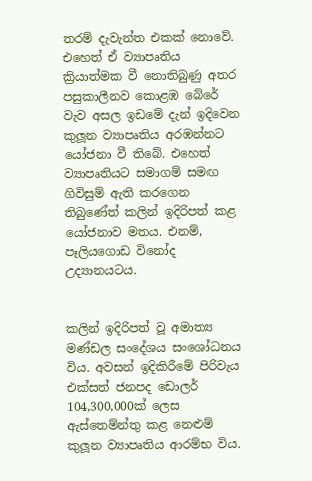තරම් දැවැන්ත එකක් නොවේ. එහෙත් ඒ ව්‍යාපෘතිය ක්‍රියාත්මක වී නොතිබුණු අතර පසුකාලීනව කොළඹ බේරේ වැව අසල ඉඩමේ දැන් ඉදිවෙන කුලූන ව්‍යාපෘතිය අරඹන්නට යෝජනා වී තිබේ. එහෙත් ව්‍යාපෘතියට සමාගම් සමඟ ගිවිසුම් ඇති කරගෙන තිබුණේත් කලින් ඉදිරිපත් කළ යෝජනාව මතය. එනම්, පෑලියගොඩ විනෝද උද්‍යානයටය.


කලින් ඉදිරිපත් වූ අමාත්‍ය මණ්ඩල සංදේශය සංශෝධනය විය. අවසන් ඉදිකිරීමේ පිරිවැය එක්සත් ජනපද ඩොලර් 104,300,000ක් ලෙස ඇස්තෙම්න්තු කළ නෙළුම් කුලූන ව්‍යාපෘතිය ආරම්භ විය.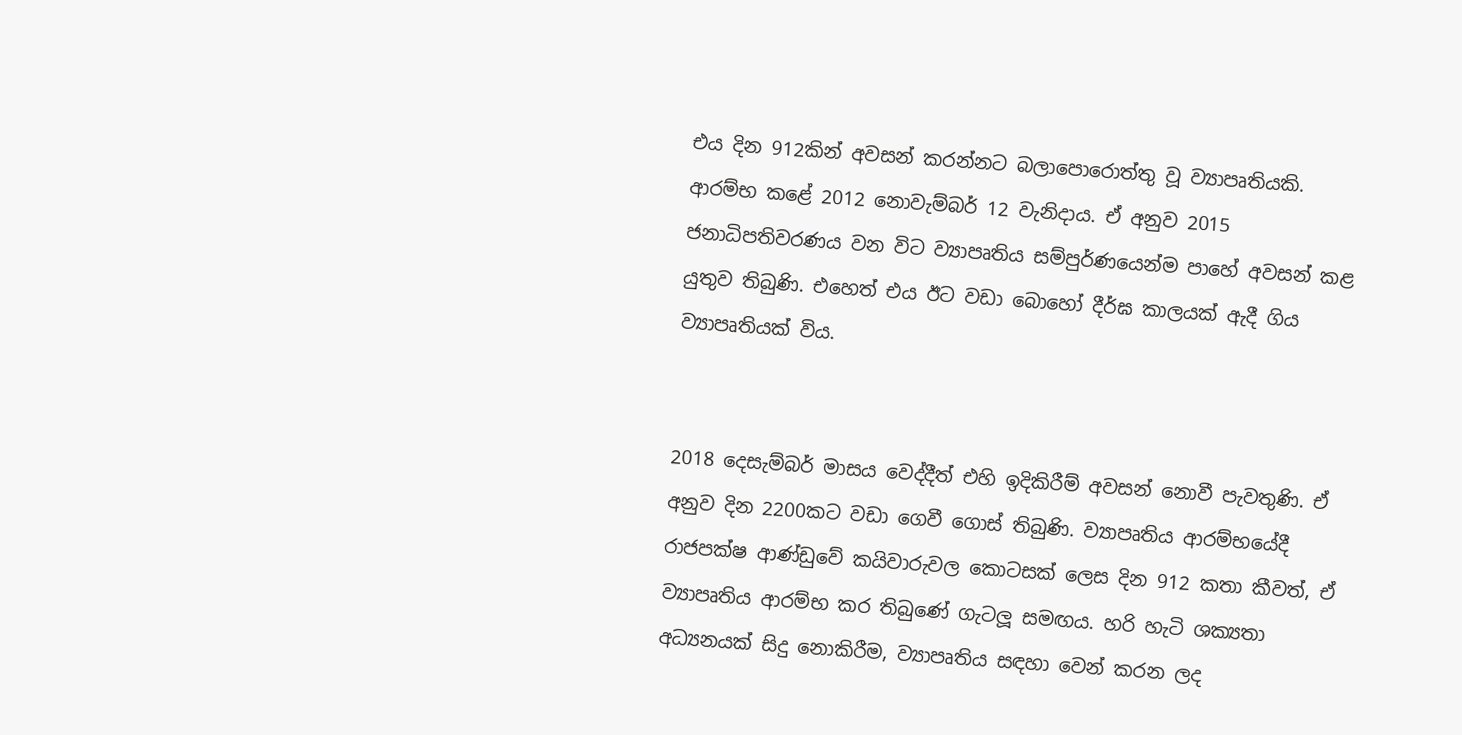එය දින 912කින් අවසන් කරන්නට බලාපොරොත්තු වූ ව්‍යාපෘතියකි. ආරම්භ කළේ 2012 නොවැම්බර් 12 වැනිදාය. ඒ අනුව 2015 ජනාධිපතිවරණය වන විට ව්‍යාපෘතිය සම්පුර්ණයෙන්ම පාහේ අවසන් කළ යුතුව තිබුණි. එහෙත් එය ඊට වඩා බොහෝ දීර්ඝ කාලයක් ඇදී ගිය ව්‍යාපෘතියක් විය.


2018 දෙසැම්බර් මාසය වෙද්දීත් එහි ඉදිකිරීම් අවසන් නොවී පැවතුණි. ඒ අනුව දින 2200කට වඩා ගෙවී ගොස් තිබුණි. ව්‍යාපෘතිය ආරම්භයේදී රාජපක්ෂ ආණ්ඩුවේ කයිවාරුවල කොටසක් ලෙස දින 912 කතා කීවත්, ඒ ව්‍යාපෘතිය ආරම්භ කර තිබුණේ ගැටලූ සමඟය. හරි හැටි ශක්‍යතා අධ්‍යනයක් සිදු නොකිරීම, ව්‍යාපෘතිය සඳහා වෙන් කරන ලද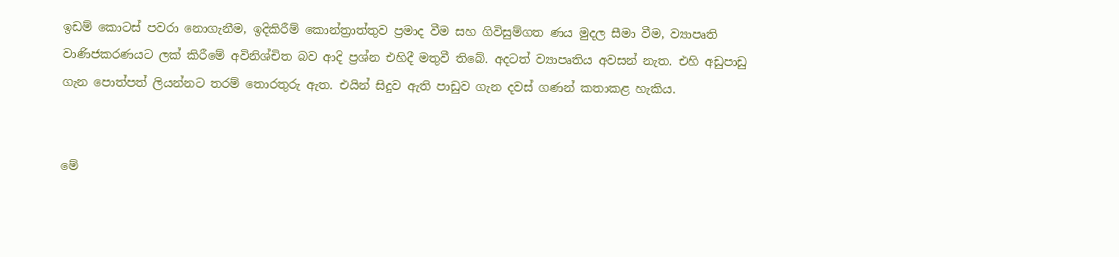ඉඩම් කොටස් පවරා නොගැනීම, ඉදිකිරීම් කොන්ත්‍රාත්තුව ප්‍රමාද වීම සහ ගිවිසුම්ගත ණය මුදල සීමා වීම, ව්‍යාපෘති වාණිජකරණයට ලක් කිරීමේ අවිනිශ්චිත බව ආදි ප්‍රශ්න එහිදී මතුවී තිබේ. අදටත් ව්‍යාපෘතිය අවසන් නැත. එහි අඩුපාඩු ගැන පොත්පත් ලියන්නට තරම් තොරතුරු ඇත. එයින් සිදුව ඇති පාඩුව ගැන දවස් ගණන් කතාකළ හැකිය.


මේ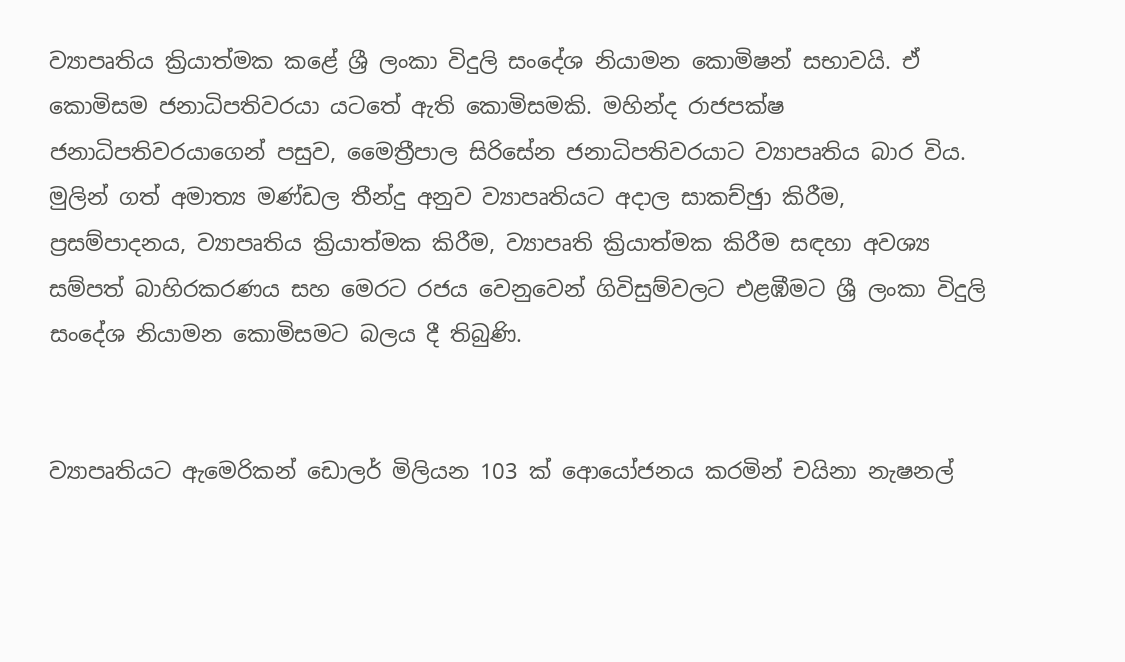ව්‍යාපෘතිය ක්‍රියාත්මක කළේ ශ්‍රී ලංකා විදුලි සංදේශ නියාමන කොමිෂන් සභාවයි. ඒ කොමිසම ජනාධිපතිවරයා යටතේ ඇති කොමිසමකි. මහින්ද රාජපක්ෂ ජනාධිපතිවරයාගෙන් පසුව, මෛත්‍රීපාල සිරිසේන ජනාධිපතිවරයාට ව්‍යාපෘතිය බාර විය. මුලින් ගත් අමාත්‍ය මණ්ඩල තීන්දු අනුව ව්‍යාපෘතියට අදාල සාකච්ඡුා කිරීම, ප්‍රසම්පාදනය, ව්‍යාපෘතිය ක්‍රියාත්මක කිරීම, ව්‍යාපෘති ක්‍රියාත්මක කිරීම සඳහා අවශ්‍ය සම්පත් බාහිරකරණය සහ මෙරට රජය වෙනුවෙන් ගිවිසුම්වලට එළඹීමට ශ්‍රී ලංකා විදුලි සංදේශ නියාමන කොමිසමට බලය දී තිබුණි.


ව්‍යාපෘතියට ඇමෙරිකන් ඩොලර් මිලියන 103 ක් ආෙයෝජනය කරමින් චයිනා නැෂනල්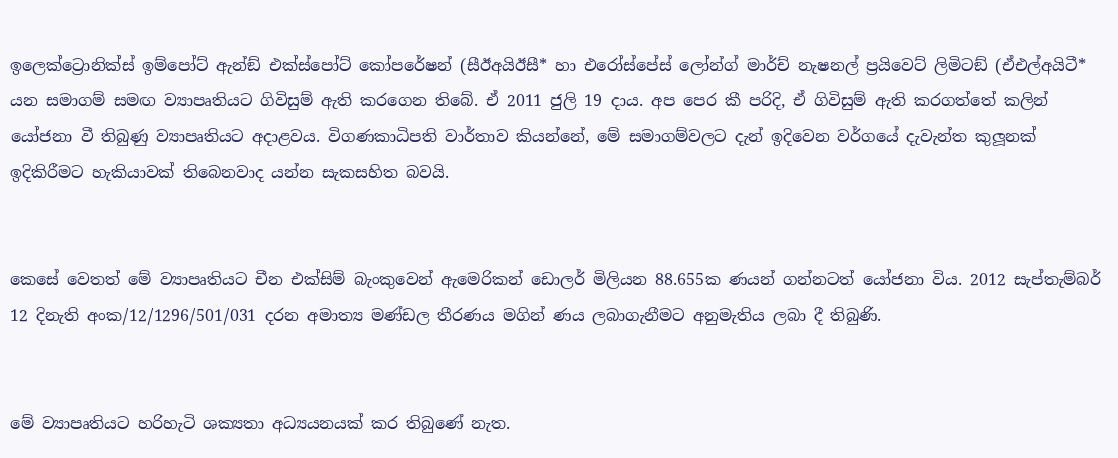ඉලෙක්ට්‍රොනික්ස් ඉම්පෝට් ඇන්ඞ් එක්ස්පෝට් කෝපරේෂන් (සීඊඅයිඊසී* හා එරෝස්පේස් ලෝන්ග් මාර්ච් නැෂනල් ප්‍රයිවෙට් ලිමිටඞ් (ඒඑල්අයිටී* යන සමාගම් සමඟ ව්‍යාපෘතියට ගිවිසුම් ඇති කරගෙන තිබේ. ඒ 2011 ජුලි 19 දාය. අප පෙර කී පරිදි, ඒ ගිවිසුම් ඇති කරගත්තේ කලින් යෝජනා වී තිබුණු ව්‍යාපෘතියට අදාළවය. විගණකාධිපති වාර්තාව කියන්නේ, මේ සමාගම්වලට දැන් ඉදිවෙන වර්ගයේ දැවැන්ත කුලූනක් ඉදිකිරීමට හැකියාවක් තිබෙනවාද යන්න සැකසහිත බවයි.


කෙසේ වෙතත් මේ ව්‍යාපෘතියට චීන එක්සිම් බැංකුවෙන් ඇමෙරිකන් ඩොලර් මිලියන 88.655ක ණයන් ගන්නටත් යෝජනා විය. 2012 සැප්තැම්බර් 12 දිනැති අංක/12/1296/501/031 දරන අමාත්‍ය මණ්ඩල තීරණය මගින් ණය ලබාගැනීමට අනුමැතිය ලබා දී තිබුණි.


මේ ව්‍යාපෘතියට හරිහැටි ශක්‍යතා අධ්‍යයනයක් කර තිබුණේ නැත.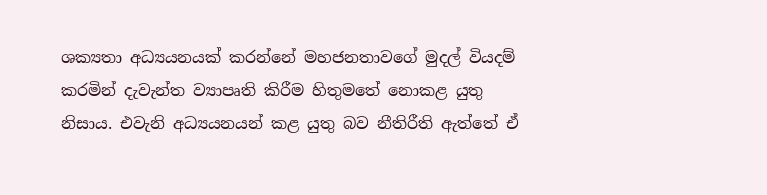ශක්‍යතා අධ්‍යයනයක් කරන්නේ මහජනතාවගේ මුදල් වියදම් කරමින් දැවැන්ත ව්‍යාපෘති කිරීම හිතුමතේ නොකළ යුතු නිසාය. එවැනි අධ්‍යයනයන් කළ යුතු බව නීතිරීති ඇත්තේ ඒ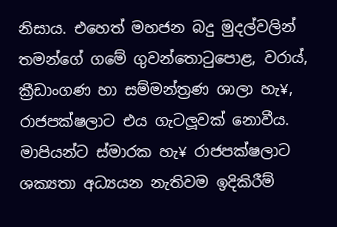නිසාය. එහෙත් මහජන බදු මුදල්වලින් තමන්ගේ ගමේ ගුවන්තොටුපොළ, වරාය්, ක්‍රීඩාංගණ හා සම්මන්ත්‍රණ ශාලා හැ¥, රාජපක්ෂලාට එය ගැටලූවක් නොවීය. මාපියන්ට ස්මාරක හැ¥ රාජපක්ෂලාට ශක්‍යතා අධ්‍යයන නැතිවම ඉදිකිරීම්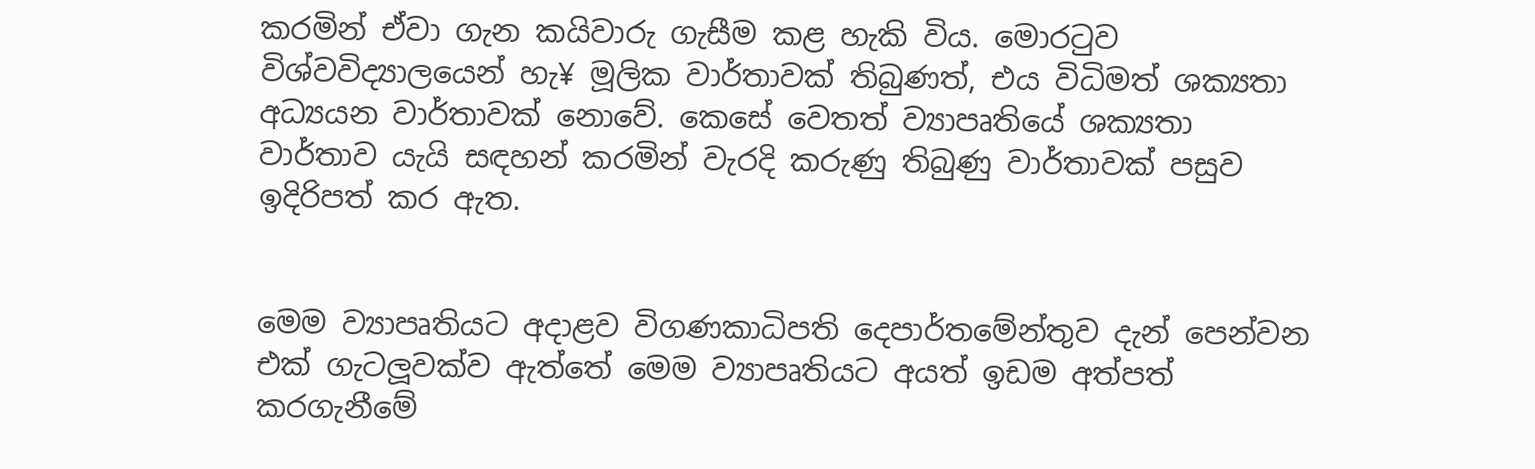කරමින් ඒවා ගැන කයිවාරු ගැසීම කළ හැකි විය. මොරටුව විශ්වවිද්‍යාලයෙන් හැ¥ මූලික වාර්තාවක් තිබුණත්, එය විධිමත් ශක්‍යතා අධ්‍යයන වාර්තාවක් නොවේ. කෙසේ වෙතත් ව්‍යාපෘතියේ ශක්‍යතා වාර්තාව යැයි සඳහන් කරමින් වැරදි කරුණු තිබුණු වාර්තාවක් පසුව ඉදිරිපත් කර ඇත.


මෙම ව්‍යාපෘතියට අදාළව විගණකාධිපති දෙපාර්තමේන්තුව දැන් පෙන්වන එක් ගැටලූවක්ව ඇත්තේ මෙම ව්‍යාපෘතියට අයත් ඉඩම අත්පත් කරගැනීමේ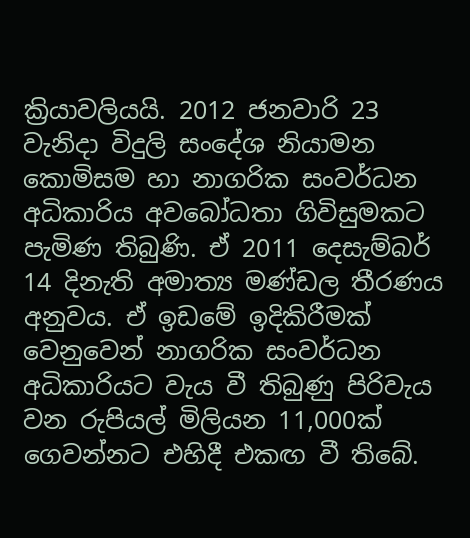ක්‍රියාවලියයි. 2012 ජනවාරි 23 වැනිදා විදුලි සංදේශ නියාමන කොමිසම හා නාගරික සංවර්ධන අධිකාරිය අවබෝධතා ගිවිසුමකට පැමිණ තිබුණි. ඒ 2011 දෙසැම්බර් 14 දිනැති අමාත්‍ය මණ්ඩල තීරණය අනුවය. ඒ ඉඩමේ ඉදිකිරීමක් වෙනුවෙන් නාගරික සංවර්ධන අධිකාරියට වැය වී තිබුණු පිරිවැය වන රුපියල් මිලියන 11,000ක් ගෙවන්නට එහිදී එකඟ වී තිබේ.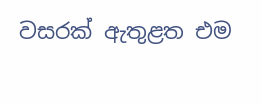වසරක් ඇතුළත එම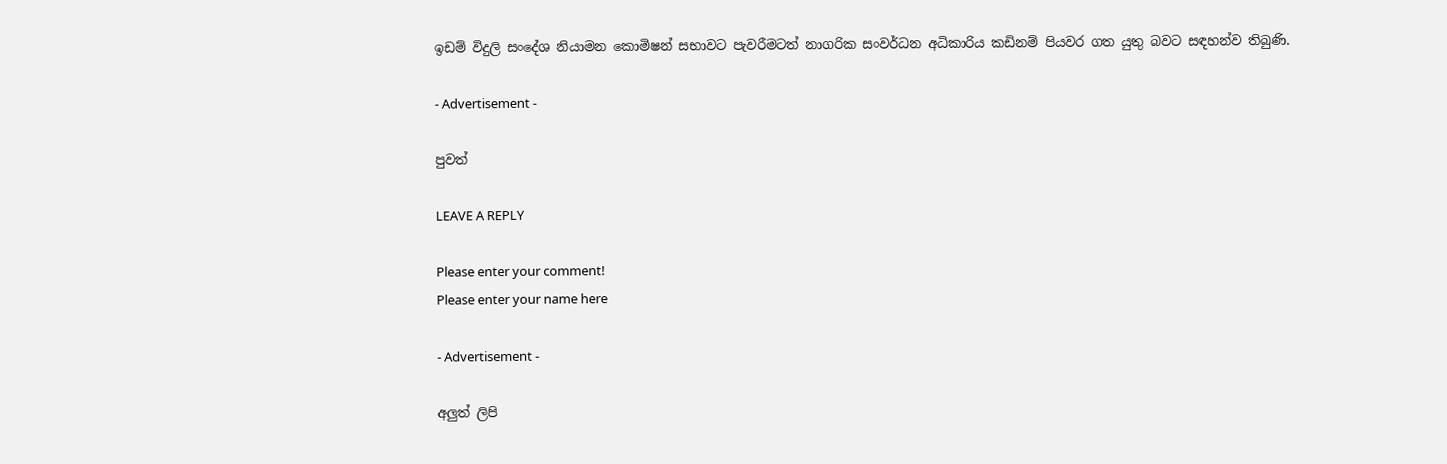ඉඩම් විදුලි සංදේශ නියාමන කොමිෂන් සභාවට පැවරීමටත් නාගරික සංවර්ධන අධිකාරිය කඩිනම් පියවර ගත යුතු බවට සඳහන්ව තිබුණි.

- Advertisement -

පුවත්

LEAVE A REPLY

Please enter your comment!
Please enter your name here

- Advertisement -

අලුත් ලිපි